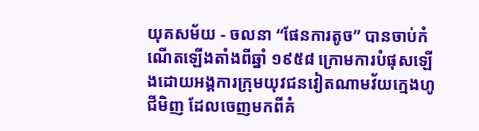យុគសម័យ - ចលនា “ផែនការតូច” បានចាប់កំណើតឡើងតាំងពីឆ្នាំ ១៩៥៨ ក្រោមការបំផុសឡើងដោយអង្គការក្រុមយុវជនវៀតណាមវ័យក្មេងហូជីមិញ ដែលចេញមកពីគំ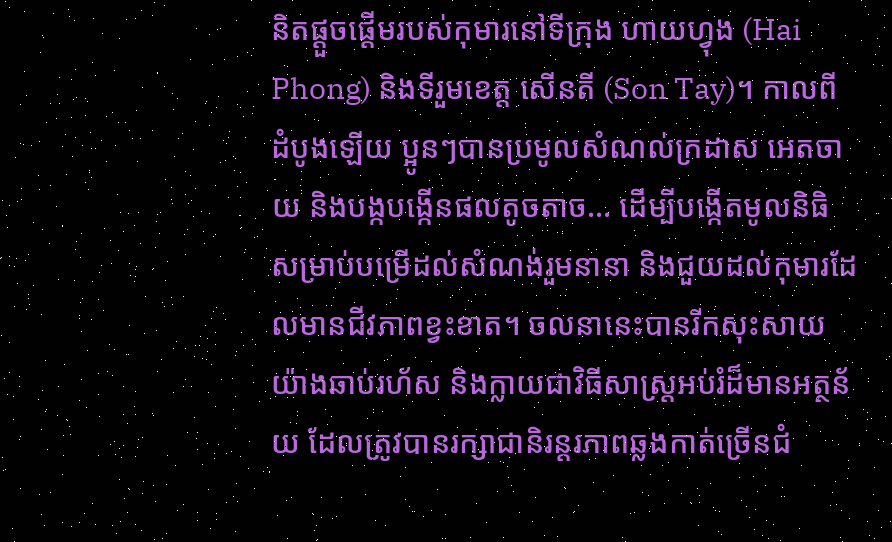និតផ្ដួចផ្ដើមរបស់កុមារនៅទីក្រុង ហាយហ្វុង (Hai Phong) និងទីរួមខេត្ត សើនតី (Son Tay)។ កាលពីដំបូងឡើយ ប្អូនៗបានប្រមូលសំណល់ក្រដាស អេតចាយ និងបង្កបង្កើនផលតូចតាច... ដើម្បីបង្កើតមូលនិធិសម្រាប់បម្រើដល់សំណង់រួមនានា និងជួយដល់កុមារដែលមានជីវភាពខ្វះខាត។ ចលនានេះបានរីកសុះសាយយ៉ាងឆាប់រហ័ស និងក្លាយជាវិធីសាស្ត្រអប់រំដ៏មានអត្ថន័យ ដែលត្រូវបានរក្សាជានិរន្តរភាពឆ្លងកាត់ច្រើនជំ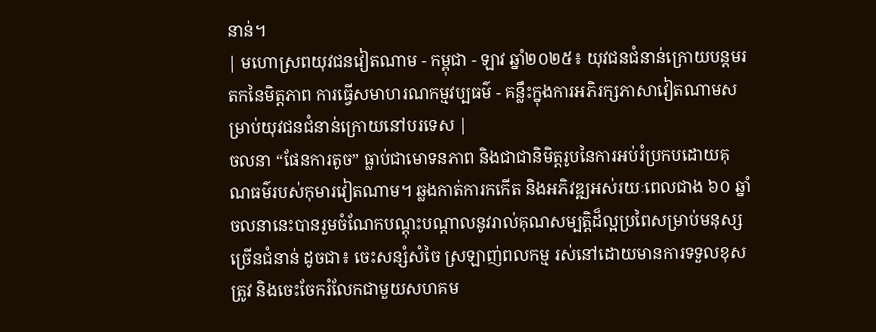នាន់។
| មហោស្រពយុវជនវៀតណាម - កម្ពុជា - ឡាវ ឆ្នាំ២០២៥៖ យុវជនជំនាន់ក្រោយបន្តមរតកនៃមិត្តភាព ការធ្វើសមាហរណកម្មវប្បធម៌ - គន្លឹះក្នុងការអភិរក្សភាសាវៀតណាមសម្រាប់យុវជនជំនាន់ក្រោយនៅបរទេស |
ចលនា “ផែនការតូច” ធ្លាប់ជាមោទនភាព និងជាជានិមិត្តរូបនៃការអប់រំប្រកបដោយគុណធម៌របស់កុមារវៀតណាម។ ឆ្លងកាត់ការកកើត និងអភិវឌ្ឍអស់រយៈពេលជាង ៦០ ឆ្នាំ ចលនានេះបានរួមចំណែកបណ្តុះបណ្តាលនូវរាល់គុណសម្បត្តិដ៏ល្អប្រពៃសម្រាប់មនុស្សច្រើនជំនាន់ ដូចជា៖ ចេះសន្សំសំចៃ ស្រឡាញ់ពលកម្ម រស់នៅដោយមានការទទួលខុសត្រូវ និងចេះចែករំលែកជាមួយសហគម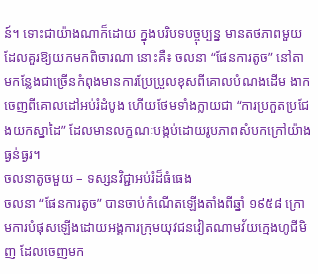ន៍។ ទោះជាយ៉ាងណាក៏ដោយ ក្នុងបរិបទបច្ចុប្បន្ន មានតថភាពមួយដែលគួរឱ្យយកមកពិចារណា នោះគឺ៖ ចលនា “ផែនការតូច” នៅតាមកន្លែងជាច្រើនកំពុងមានការប្រែប្រួលខុសពីគោលបំណងដើម ងាកចេញពីគោលដៅអប់រំដំបូង ហើយថែមទាំងក្លាយជា “ការប្រកួតប្រជែងយកស្នាដៃ” ដែលមានលក្ខណៈបង្កប់ដោយរូបភាពសំបកក្រៅយ៉ាងធ្ងន់ធ្ងរ។
ចលនាតូចមួយ – ទស្សនវិជ្ជាអប់រំដ៏ធំធេង
ចលនា “ផែនការតូច” បានចាប់កំណើតឡើងតាំងពីឆ្នាំ ១៩៥៨ ក្រោមការបំផុសឡើងដោយអង្គការក្រុមយុវជនវៀតណាមវ័យក្មេងហូជីមិញ ដែលចេញមក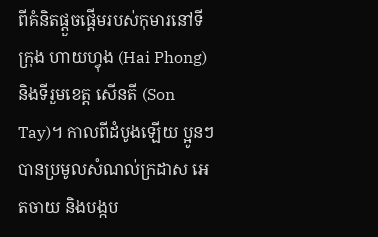ពីគំនិតផ្ដួចផ្ដើមរបស់កុមារនៅទីក្រុង ហាយហ្វុង (Hai Phong) និងទីរួមខេត្ត សើនតី (Son Tay)។ កាលពីដំបូងឡើយ ប្អូនៗបានប្រមូលសំណល់ក្រដាស អេតចាយ និងបង្កប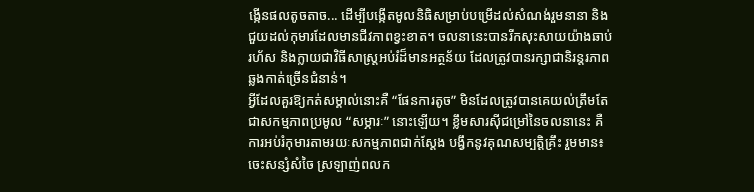ង្កើនផលតូចតាច... ដើម្បីបង្កើតមូលនិធិសម្រាប់បម្រើដល់សំណង់រួមនានា និងជួយដល់កុមារដែលមានជីវភាពខ្វះខាត។ ចលនានេះបានរីកសុះសាយយ៉ាងឆាប់រហ័ស និងក្លាយជាវិធីសាស្ត្រអប់រំដ៏មានអត្ថន័យ ដែលត្រូវបានរក្សាជានិរន្តរភាពឆ្លងកាត់ច្រើនជំនាន់។
អ្វីដែលគួរឱ្យកត់សម្គាល់នោះគឺ “ផែនការតូច” មិនដែលត្រូវបានគេយល់ត្រឹមតែជាសកម្មភាពប្រមូល “សម្ភារៈ” នោះឡើយ។ ខ្លឹមសារស៊ីជម្រៅនៃចលនានេះ គឺការអប់រំកុមារតាមរយៈសកម្មភាពជាក់ស្តែង បង្វឹកនូវគុណសម្បត្តិគ្រឹះ រួមមាន៖ ចេះសន្សំសំចៃ ស្រឡាញ់ពលក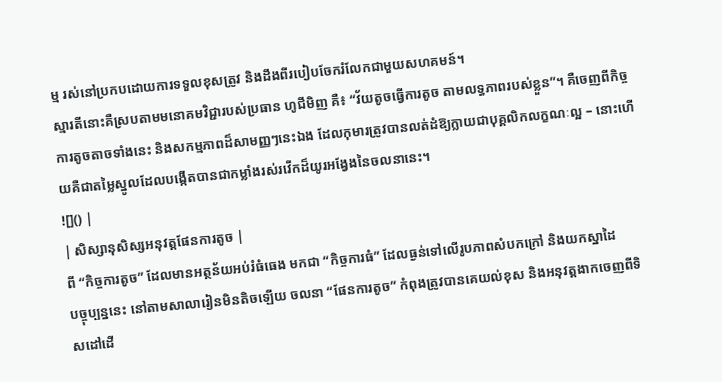ម្ម រស់នៅប្រកបដោយការទទួលខុសត្រូវ និងដឹងពីរបៀបចែករំលែកជាមួយសហគមន៍។
ស្មារតីនោះគឺស្របតាមមនោគមវិជ្ជារបស់ប្រធាន ហូជីមិញ គឺ៖ “វ័យតូចធ្វើការតូច តាមលទ្ធភាពរបស់ខ្លួន”។ គឺចេញពីកិច្ចការតូចតាចទាំងនេះ និងសកម្មភាពដ៏សាមញ្ញៗនេះឯង ដែលកុមារត្រូវបានលត់ដំឱ្យក្លាយជាបុគ្គលិកលក្ខណៈល្អ – នោះហើយគឺជាតម្លៃស្នូលដែលបង្កើតបានជាកម្លាំងរស់រវើកដ៏យូរអង្វែងនៃចលនានេះ។
![]() |
| សិស្សានុសិស្សអនុវត្តផែនការតូច |
ពី “កិច្ចការតូច” ដែលមានអត្ថន័យអប់រំធំធេង មកជា “កិច្ចការធំ” ដែលធ្ងន់ទៅលើរូបភាពសំបកក្រៅ និងយកស្នាដៃ
បច្ចុប្បន្ននេះ នៅតាមសាលារៀនមិនតិចឡើយ ចលនា “ផែនការតូច” កំពុងត្រូវបានគេយល់ខុស និងអនុវត្តងាកចេញពីទិសដៅដើ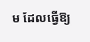ម ដែលធ្វើឱ្យ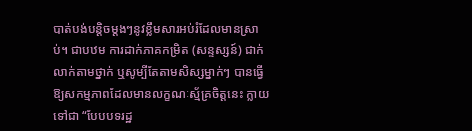បាត់បង់បន្តិចម្ដងៗនូវខ្លឹមសារអប់រំដែលមានស្រាប់។ ជាបឋម ការដាក់ភាគកម្រិត (សន្ទស្សន៍) ជាក់លាក់តាមថ្នាក់ ឬសូម្បីតែតាមសិស្សម្នាក់ៗ បានធ្វើឱ្យសកម្មភាពដែលមានលក្ខណៈស្ម័គ្រចិត្តនេះ ក្លាយទៅជា “បែបបទរដ្ឋ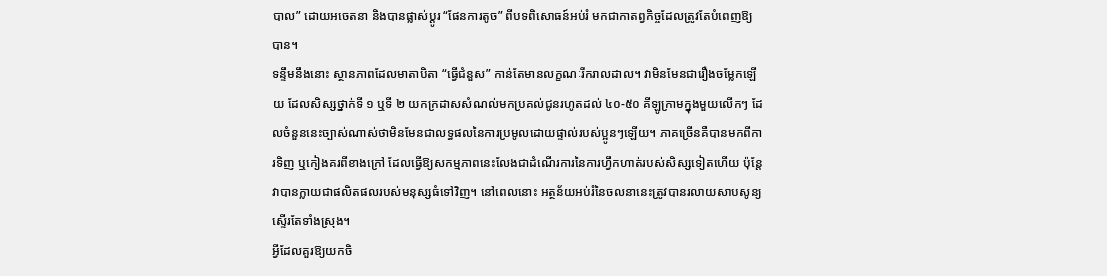បាល” ដោយអចេតនា និងបានផ្លាស់ប្ដូរ “ផែនការតូច” ពីបទពិសោធន៍អប់រំ មកជាកាតព្វកិច្ចដែលត្រូវតែបំពេញឱ្យបាន។
ទន្ទឹមនឹងនោះ ស្ថានភាពដែលមាតាបិតា “ធ្វើជំនួស” កាន់តែមានលក្ខណៈរីករាលដាល។ វាមិនមែនជារឿងចម្លែកឡើយ ដែលសិស្សថ្នាក់ទី ១ ឬទី ២ យកក្រដាសសំណល់មកប្រគល់ជូនរហូតដល់ ៤០-៥០ គីឡូក្រាមក្នុងមួយលើកៗ ដែលចំនួននេះច្បាស់ណាស់ថាមិនមែនជាលទ្ធផលនៃការប្រមូលដោយផ្ទាល់របស់ប្អូនៗឡើយ។ ភាគច្រើនគឺបានមកពីការទិញ ឬកៀងគរពីខាងក្រៅ ដែលធ្វើឱ្យសកម្មភាពនេះលែងជាដំណើរការនៃការហ្វឹកហាត់របស់សិស្សទៀតហើយ ប៉ុន្តែវាបានក្លាយជាផលិតផលរបស់មនុស្សធំទៅវិញ។ នៅពេលនោះ អត្ថន័យអប់រំនៃចលនានេះត្រូវបានរលាយសាបសូន្យស្ទើរតែទាំងស្រុង។
អ្វីដែលគួរឱ្យយកចិ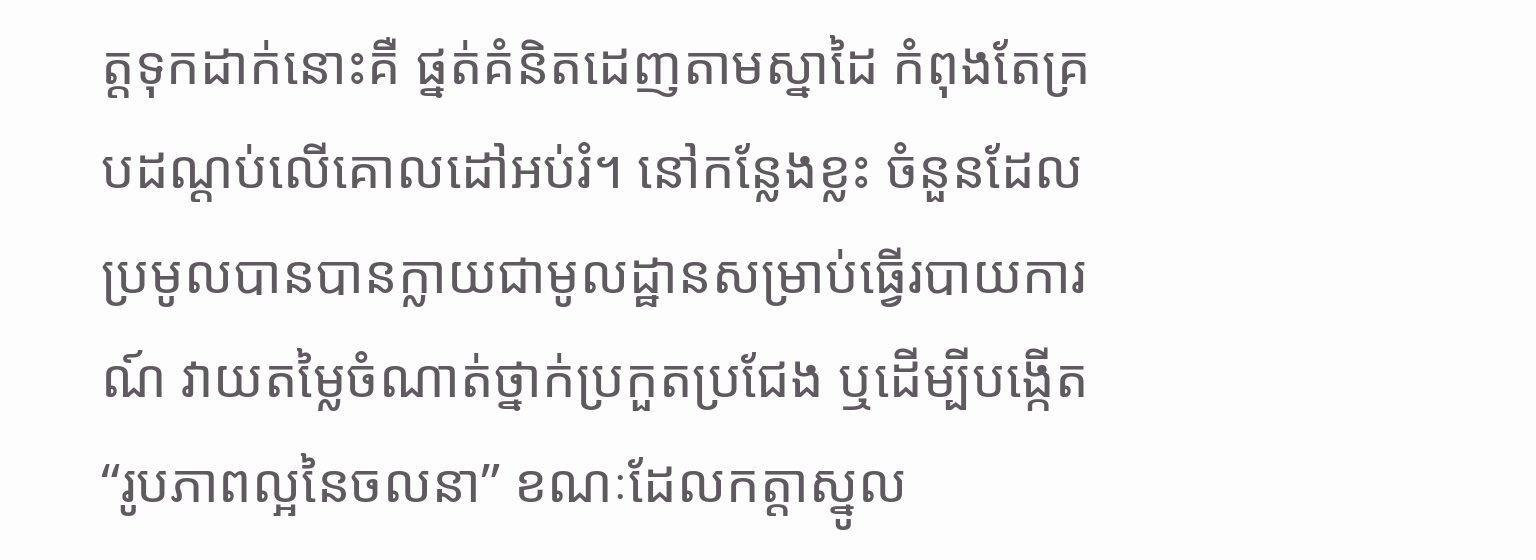ត្តទុកដាក់នោះគឺ ផ្នត់គំនិតដេញតាមស្នាដៃ កំពុងតែគ្របដណ្ដប់លើគោលដៅអប់រំ។ នៅកន្លែងខ្លះ ចំនួនដែលប្រមូលបានបានក្លាយជាមូលដ្ឋានសម្រាប់ធ្វើរបាយការណ៍ វាយតម្លៃចំណាត់ថ្នាក់ប្រកួតប្រជែង ឬដើម្បីបង្កើត “រូបភាពល្អនៃចលនា” ខណៈដែលកត្តាស្នូល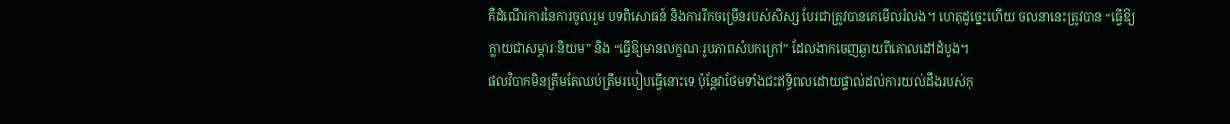គឺដំណើរការនៃការចូលរួម បទពិសោធន៍ និងការរីកចម្រើនរបស់សិស្ស បែរជាត្រូវបានគេមើលរំលង។ ហេតុដូច្នេះហើយ ចលនានេះត្រូវបាន “ធ្វើឱ្យក្លាយជាសម្ភារៈនិយម” និង “ធ្វើឱ្យមានលក្ខណៈរូបភាពសំបកក្រៅ” ដែលងាកចេញឆ្ងាយពីគោលដៅដំបូង។
ផលវិបាកមិនត្រឹមតែឈប់ត្រឹមរបៀបធ្វើនោះទេ ប៉ុន្តែវាថែមទាំងជះឥទ្ធិពលដោយផ្ទាល់ដល់ការយល់ដឹងរបស់កុ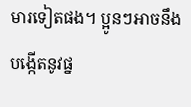មារទៀតផង។ ប្អូនៗអាចនឹងបង្កើតនូវផ្ន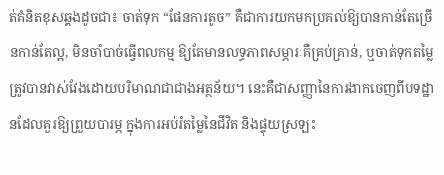ត់គំនិតខុសឆ្គងដូចជា៖ ចាត់ទុក “ផែនការតូច” គឺជាការយកមកប្រគល់ឱ្យបានកាន់តែច្រើនកាន់តែល្អ, មិនចាំបាច់ធ្វើពលកម្ម ឱ្យតែមានលទ្ធភាពសម្ភារៈគឺគ្រប់គ្រាន់, ឬចាត់ទុកតម្លៃត្រូវបានវាស់វែងដោយបរិមាណជាជាងអត្ថន័យ។ នេះគឺជាសញ្ញានៃការងាកចេញពីបទដ្ឋានដែលគួរឱ្យព្រួយបារម្ភ ក្នុងការអប់រំតម្លៃនៃជីវិត និងផ្ទុយស្រឡះ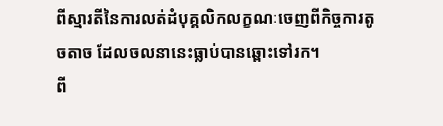ពីស្មារតីនៃការលត់ដំបុគ្គលិកលក្ខណៈចេញពីកិច្ចការតូចតាច ដែលចលនានេះធ្លាប់បានឆ្ពោះទៅរក។
ពី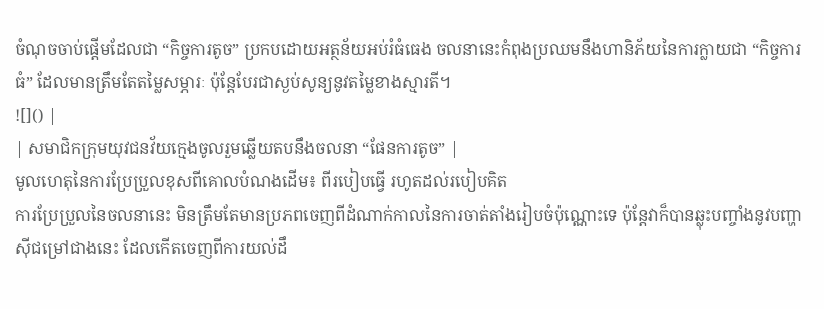ចំណុចចាប់ផ្ដើមដែលជា “កិច្ចការតូច” ប្រកបដោយអត្ថន័យអប់រំធំធេង ចលនានេះកំពុងប្រឈមនឹងហានិភ័យនៃការក្លាយជា “កិច្ចការធំ” ដែលមានត្រឹមតែតម្លៃសម្ភារៈ ប៉ុន្តែបែរជាស្ងប់សូន្យនូវតម្លៃខាងស្មារតី។
![]() |
| សមាជិកក្រុមយុវជនវ័យក្មេងចូលរួមឆ្លើយតបនឹងចលនា “ផែនការតូច” |
មូលហេតុនៃការប្រែប្រួលខុសពីគោលបំណងដើម៖ ពីរបៀបធ្វើ រហូតដល់របៀបគិត
ការប្រែប្រួលនៃចលនានេះ មិនត្រឹមតែមានប្រភពចេញពីដំណាក់កាលនៃការចាត់តាំងរៀបចំប៉ុណ្ណោះទេ ប៉ុន្តែវាក៏បានឆ្លុះបញ្ចាំងនូវបញ្ហាស៊ីជម្រៅជាងនេះ ដែលកើតចេញពីការយល់ដឹ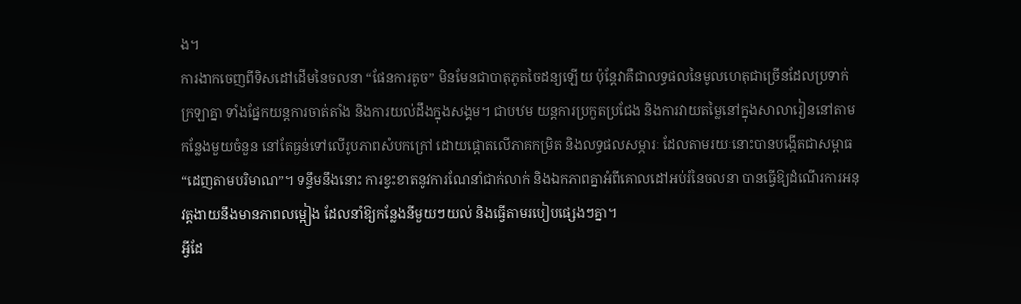ង។
ការងាកចេញពីទិសដៅដើមនៃចលនា “ផែនការតូច” មិនមែនជាបាតុភូតចៃដន្យឡើយ ប៉ុន្តែវាគឺជាលទ្ធផលនៃមូលហេតុជាច្រើនដែលប្រទាក់ក្រឡាគ្នា ទាំងផ្នែកយន្តការចាត់តាំង និងការយល់ដឹងក្នុងសង្គម។ ជាបឋម យន្តការប្រកួតប្រជែង និងការវាយតម្លៃនៅក្នុងសាលារៀននៅតាមកន្លែងមួយចំនួន នៅតែធ្ងន់ទៅលើរូបភាពសំបកក្រៅ ដោយផ្ដោតលើភាគកម្រិត និងលទ្ធផលសម្ភារៈ ដែលតាមរយៈនោះបានបង្កើតជាសម្ពាធ “ដេញតាមបរិមាណ”។ ទន្ទឹមនឹងនោះ ការខ្វះខាតនូវការណែនាំជាក់លាក់ និងឯកភាពគ្នាអំពីគោលដៅអប់រំនៃចលនា បានធ្វើឱ្យដំណើរការអនុវត្តងាយនឹងមានភាពលម្អៀង ដែលនាំឱ្យកន្លែងនីមួយៗយល់ និងធ្វើតាមរបៀបផ្សេងៗគ្នា។
អ្វីដែ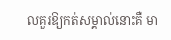លគួរឱ្យកត់សម្គាល់នោះគឺ មា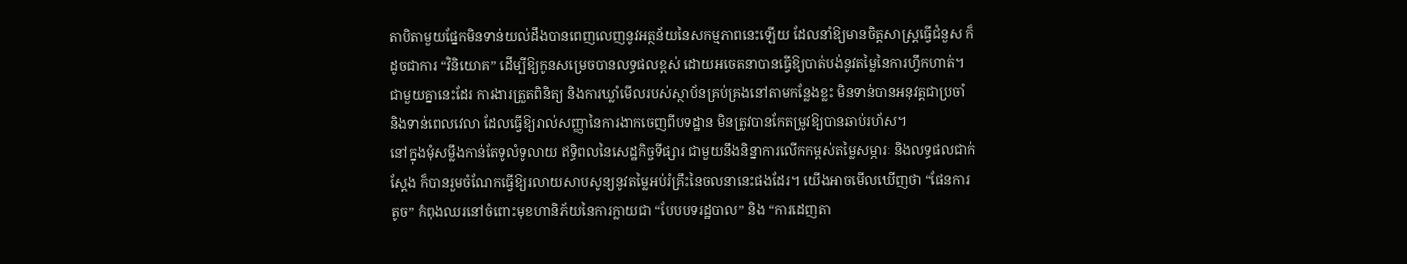តាបិតាមួយផ្នែកមិនទាន់យល់ដឹងបានពេញលេញនូវអត្ថន័យនៃសកម្មភាពនេះឡើយ ដែលនាំឱ្យមានចិត្តសាស្ត្រធ្វើជំនួស ក៏ដូចជាការ “វិនិយោគ” ដើម្បីឱ្យកូនសម្រេចបានលទ្ធផលខ្ពស់ ដោយអចេតនាបានធ្វើឱ្យបាត់បង់នូវតម្លៃនៃការហ្វឹកហាត់។ ជាមួយគ្នានេះដែរ ការងារត្រួតពិនិត្យ និងការឃ្លាំមើលរបស់ស្ថាប័នគ្រប់គ្រងនៅតាមកន្លែងខ្លះ មិនទាន់បានអនុវត្តជាប្រចាំ និងទាន់ពេលវេលា ដែលធ្វើឱ្យរាល់សញ្ញានៃការងាកចេញពីបទដ្ឋាន មិនត្រូវបានកែតម្រូវឱ្យបានឆាប់រហ័ស។
នៅក្នុងមុំសម្លឹងកាន់តែទូលំទូលាយ ឥទ្ធិពលនៃសេដ្ឋកិច្ចទីផ្សារ ជាមួយនឹងនិន្នាការលើកកម្ពស់តម្លៃសម្ភារៈ និងលទ្ធផលជាក់ស្ដែង ក៏បានរួមចំណែកធ្វើឱ្យរលាយសាបសូន្យនូវតម្លៃអប់រំគ្រឹះនៃចលនានេះផងដែរ។ យើងអាចមើលឃើញថា “ផែនការតូច” កំពុងឈរនៅចំពោះមុខហានិភ័យនៃការក្លាយជា “បែបបទរដ្ឋបាល” និង “ការដេញតា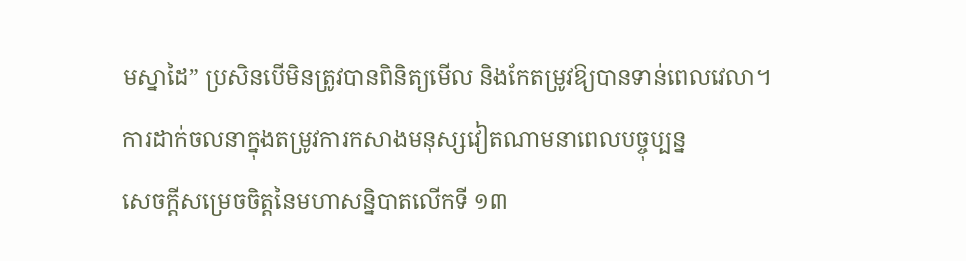មស្នាដៃ” ប្រសិនបើមិនត្រូវបានពិនិត្យមើល និងកែតម្រូវឱ្យបានទាន់ពេលវេលា។
ការដាក់ចលនាក្នុងតម្រូវការកសាងមនុស្សវៀតណាមនាពេលបច្ចុប្បន្ន
សេចក្តីសម្រេចចិត្តនៃមហាសន្និបាតលើកទី ១៣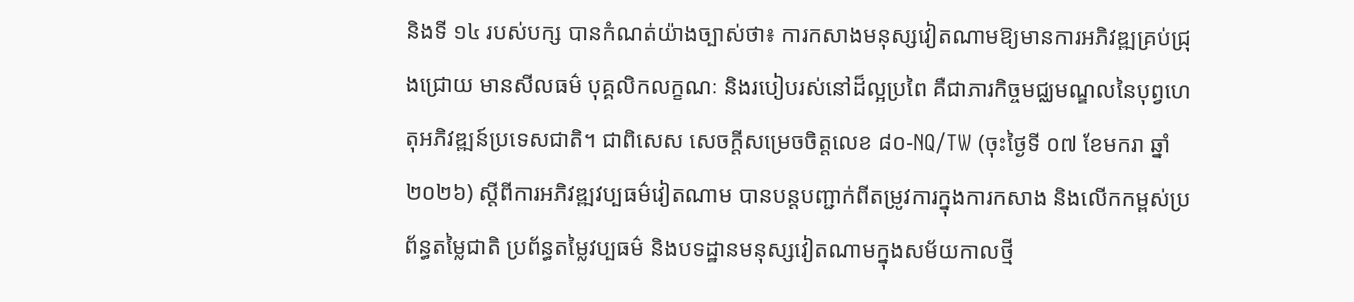និងទី ១៤ របស់បក្ស បានកំណត់យ៉ាងច្បាស់ថា៖ ការកសាងមនុស្សវៀតណាមឱ្យមានការអភិវឌ្ឍគ្រប់ជ្រុងជ្រោយ មានសីលធម៌ បុគ្គលិកលក្ខណៈ និងរបៀបរស់នៅដ៏ល្អប្រពៃ គឺជាភារកិច្ចមជ្ឈមណ្ឌលនៃបុព្វហេតុអភិវឌ្ឍន៍ប្រទេសជាតិ។ ជាពិសេស សេចក្តីសម្រេចចិត្តលេខ ៨០-NQ/TW (ចុះថ្ងៃទី ០៧ ខែមករា ឆ្នាំ ២០២៦) ស្តីពីការអភិវឌ្ឍវប្បធម៌វៀតណាម បានបន្តបញ្ជាក់ពីតម្រូវការក្នុងការកសាង និងលើកកម្ពស់ប្រព័ន្ធតម្លៃជាតិ ប្រព័ន្ធតម្លៃវប្បធម៌ និងបទដ្ឋានមនុស្សវៀតណាមក្នុងសម័យកាលថ្មី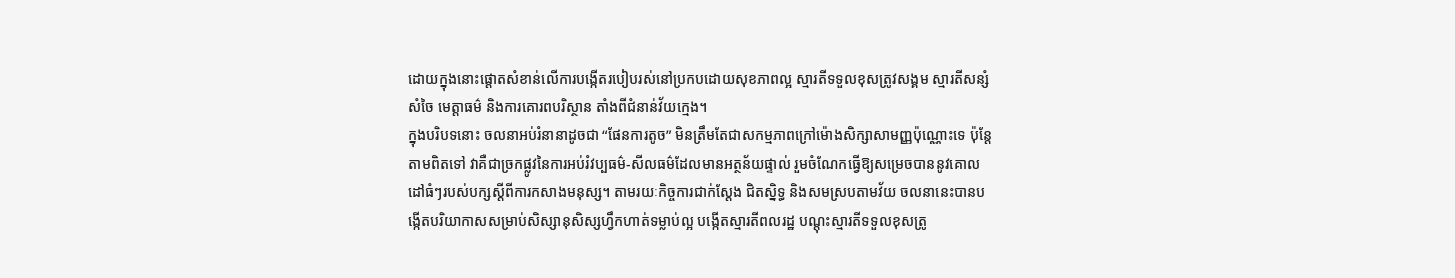ដោយក្នុងនោះផ្ដោតសំខាន់លើការបង្កើតរបៀបរស់នៅប្រកបដោយសុខភាពល្អ ស្មារតីទទួលខុសត្រូវសង្គម ស្មារតីសន្សំសំចៃ មេត្តាធម៌ និងការគោរពបរិស្ថាន តាំងពីជំនាន់វ័យក្មេង។
ក្នុងបរិបទនោះ ចលនាអប់រំនានាដូចជា “ផែនការតូច” មិនត្រឹមតែជាសកម្មភាពក្រៅម៉ោងសិក្សាសាមញ្ញប៉ុណ្ណោះទេ ប៉ុន្តែតាមពិតទៅ វាគឺជាច្រកផ្លូវនៃការអប់រំវប្បធម៌-សីលធម៌ដែលមានអត្ថន័យផ្ទាល់ រួមចំណែកធ្វើឱ្យសម្រេចបាននូវគោលដៅធំៗរបស់បក្សស្តីពីការកសាងមនុស្ស។ តាមរយៈកិច្ចការជាក់ស្តែង ជិតស្និទ្ធ និងសមស្របតាមវ័យ ចលនានេះបានបង្កើតបរិយាកាសសម្រាប់សិស្សានុសិស្សហ្វឹកហាត់ទម្លាប់ល្អ បង្កើតស្មារតីពលរដ្ឋ បណ្តុះស្មារតីទទួលខុសត្រូ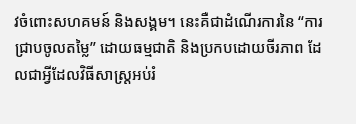វចំពោះសហគមន៍ និងសង្គម។ នេះគឺជាដំណើរការនៃ “ការជ្រាបចូលតម្លៃ” ដោយធម្មជាតិ និងប្រកបដោយចីរភាព ដែលជាអ្វីដែលវិធីសាស្ត្រអប់រំ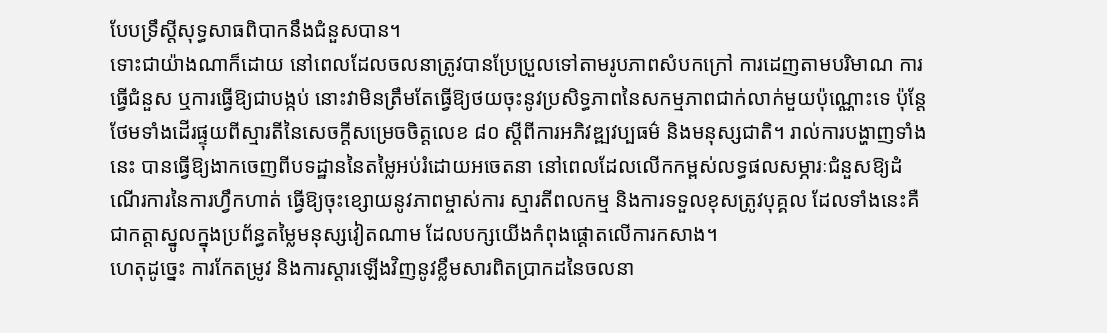បែបទ្រឹស្តីសុទ្ធសាធពិបាកនឹងជំនួសបាន។
ទោះជាយ៉ាងណាក៏ដោយ នៅពេលដែលចលនាត្រូវបានប្រែប្រួលទៅតាមរូបភាពសំបកក្រៅ ការដេញតាមបរិមាណ ការធ្វើជំនួស ឬការធ្វើឱ្យជាបង្កប់ នោះវាមិនត្រឹមតែធ្វើឱ្យថយចុះនូវប្រសិទ្ធភាពនៃសកម្មភាពជាក់លាក់មួយប៉ុណ្ណោះទេ ប៉ុន្តែថែមទាំងដើរផ្ទុយពីស្មារតីនៃសេចក្តីសម្រេចចិត្តលេខ ៨០ ស្តីពីការអភិវឌ្ឍវប្បធម៌ និងមនុស្សជាតិ។ រាល់ការបង្ហាញទាំងនេះ បានធ្វើឱ្យងាកចេញពីបទដ្ឋាននៃតម្លៃអប់រំដោយអចេតនា នៅពេលដែលលើកកម្ពស់លទ្ធផលសម្ភារៈជំនួសឱ្យដំណើរការនៃការហ្វឹកហាត់ ធ្វើឱ្យចុះខ្សោយនូវភាពម្ចាស់ការ ស្មារតីពលកម្ម និងការទទួលខុសត្រូវបុគ្គល ដែលទាំងនេះគឺជាកត្តាស្នូលក្នុងប្រព័ន្ធតម្លៃមនុស្សវៀតណាម ដែលបក្សយើងកំពុងផ្ដោតលើការកសាង។
ហេតុដូច្នេះ ការកែតម្រូវ និងការស្ដារឡើងវិញនូវខ្លឹមសារពិតប្រាកដនៃចលនា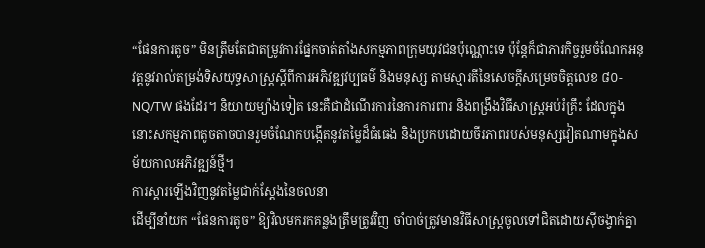“ផែនការតូច” មិនត្រឹមតែជាតម្រូវការផ្នែកចាត់តាំងសកម្មភាពក្រុមយុវជនប៉ុណ្ណោះទេ ប៉ុន្តែក៏ជាភារកិច្ចរួមចំណែកអនុវត្តនូវរាល់តម្រង់ទិសយុទ្ធសាស្ត្រស្តីពីការអភិវឌ្ឍវប្បធម៌ និងមនុស្ស តាមស្មារតីនៃសេចក្តីសម្រេចចិត្តលេខ ៨០-NQ/TW ផងដែរ។ និយាយម្យ៉ាងទៀត នេះគឺជាដំណើរការនៃការការពារ និងពង្រឹងវិធីសាស្ត្រអប់រំគ្រឹះ ដែលក្នុងនោះសកម្មភាពតូចតាចបានរួមចំណែកបង្កើតនូវតម្លៃដ៏ធំធេង និងប្រកបដោយចីរភាពរបស់មនុស្សវៀតណាមក្នុងសម័យកាលអភិវឌ្ឍន៍ថ្មី។
ការស្ដារឡើងវិញនូវតម្លៃជាក់ស្តែងនៃចលនា
ដើម្បីនាំយក “ផែនការតូច” ឱ្យវិលមករកគន្លងត្រឹមត្រូវវិញ ចាំបាច់ត្រូវមានវិធីសាស្ត្រចូលទៅជិតដោយស៊ីចង្វាក់គ្នា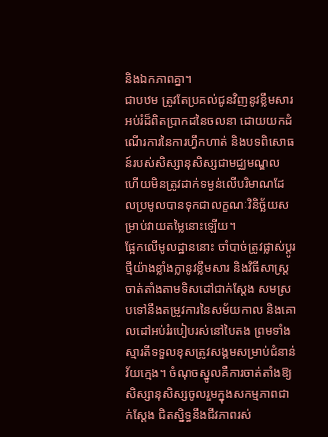និងឯកភាពគ្នា។
ជាបឋម ត្រូវតែប្រគល់ជូនវិញនូវខ្លឹមសារអប់រំដ៏ពិតប្រាកដនៃចលនា ដោយយកដំណើរការនៃការហ្វឹកហាត់ និងបទពិសោធន៍របស់សិស្សានុសិស្សជាមជ្ឈមណ្ឌល ហើយមិនត្រូវដាក់ទម្ងន់លើបរិមាណដែលប្រមូលបានទុកជាលក្ខណៈវិនិច្ឆ័យសម្រាប់វាយតម្លៃនោះឡើយ។
ផ្អែកលើមូលដ្ឋាននោះ ចាំបាច់ត្រូវផ្លាស់ប្តូរថ្មីយ៉ាងខ្លាំងក្លានូវខ្លឹមសារ និងវិធីសាស្ត្រចាត់តាំងតាមទិសដៅជាក់ស្តែង សមស្របទៅនឹងតម្រូវការនៃសម័យកាល និងគោលដៅអប់រំរបៀបរស់នៅបៃតង ព្រមទាំងស្មារតីទទួលខុសត្រូវសង្គមសម្រាប់ជំនាន់វ័យក្មេង។ ចំណុចស្នូលគឺការចាត់តាំងឱ្យសិស្សានុសិស្សចូលរួមក្នុងសកម្មភាពជាក់ស្តែង ជិតស្និទ្ធនឹងជីវភាពរស់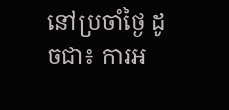នៅប្រចាំថ្ងៃ ដូចជា៖ ការអ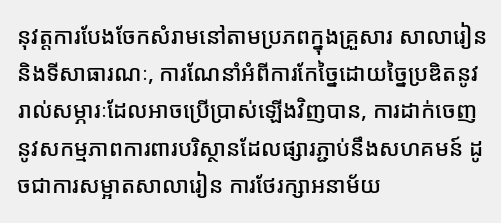នុវត្តការបែងចែកសំរាមនៅតាមប្រភពក្នុងគ្រួសារ សាលារៀន និងទីសាធារណៈ, ការណែនាំអំពីការកែច្នៃដោយច្នៃប្រឌិតនូវរាល់សម្ភារៈដែលអាចប្រើប្រាស់ឡើងវិញបាន, ការដាក់ចេញនូវសកម្មភាពការពារបរិស្ថានដែលផ្សារភ្ជាប់នឹងសហគមន៍ ដូចជាការសម្អាតសាលារៀន ការថែរក្សាអនាម័យ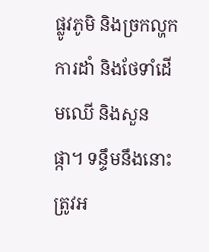ផ្លូវភូមិ និងច្រកល្ហក ការដាំ និងថែទាំដើមឈើ និងសួនផ្កា។ ទន្ទឹមនឹងនោះ ត្រូវអ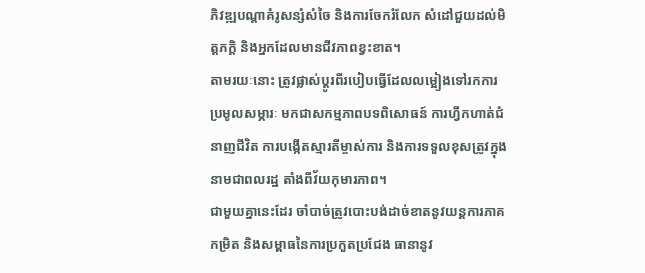ភិវឌ្ឍបណ្តាគំរូសន្សំសំចៃ និងការចែករំលែក សំដៅជួយដល់មិត្តភក្តិ និងអ្នកដែលមានជីវភាពខ្វះខាត។
តាមរយៈនោះ ត្រូវផ្លាស់ប្តូរពីរបៀបធ្វើដែលលម្អៀងទៅរកការប្រមូលសម្ភារៈ មកជាសកម្មភាពបទពិសោធន៍ ការហ្វឹកហាត់ជំនាញជីវិត ការបង្កើតស្មារតីម្ចាស់ការ និងការទទួលខុសត្រូវក្នុងនាមជាពលរដ្ឋ តាំងពីវ័យកុមារភាព។
ជាមួយគ្នានេះដែរ ចាំបាច់ត្រូវបោះបង់ដាច់ខាតនូវយន្តការភាគកម្រិត និងសម្ពាធនៃការប្រកួតប្រជែង ធានានូវ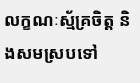លក្ខណៈស្ម័គ្រចិត្ត និងសមស្របទៅ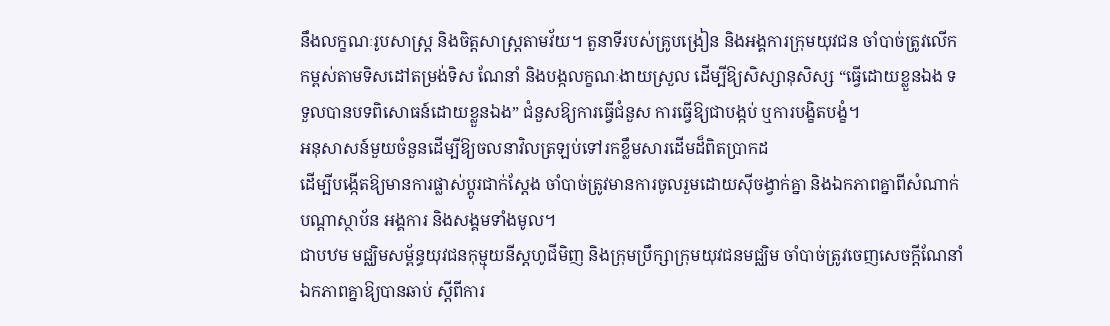នឹងលក្ខណៈរូបសាស្ត្រ និងចិត្តសាស្ត្រតាមវ័យ។ តួនាទីរបស់គ្រូបង្រៀន និងអង្គការក្រុមយុវជន ចាំបាច់ត្រូវលើកកម្ពស់តាមទិសដៅតម្រង់ទិស ណែនាំ និងបង្កលក្ខណៈងាយស្រួល ដើម្បីឱ្យសិស្សានុសិស្ស “ធ្វើដោយខ្លួនឯង ទទួលបានបទពិសោធន៍ដោយខ្លួនឯង” ជំនួសឱ្យការធ្វើជំនួស ការធ្វើឱ្យជាបង្កប់ ឬការបង្ខិតបង្ខំ។
អនុសាសន៍មួយចំនួនដើម្បីឱ្យចលនាវិលត្រឡប់ទៅរកខ្លឹមសារដើមដ៏ពិតប្រាកដ
ដើម្បីបង្កើតឱ្យមានការផ្លាស់ប្តូរជាក់ស្តែង ចាំបាច់ត្រូវមានការចូលរួមដោយស៊ីចង្វាក់គ្នា និងឯកភាពគ្នាពីសំណាក់បណ្តាស្ថាប័ន អង្គការ និងសង្គមទាំងមូល។
ជាបឋម មជ្ឈិមសម្ព័ន្ធយុវជនកុម្មុយនីស្តហូជីមិញ និងក្រុមប្រឹក្សាក្រុមយុវជនមជ្ឈិម ចាំបាច់ត្រូវចេញសេចក្តីណែនាំឯកភាពគ្នាឱ្យបានឆាប់ ស្តីពីការ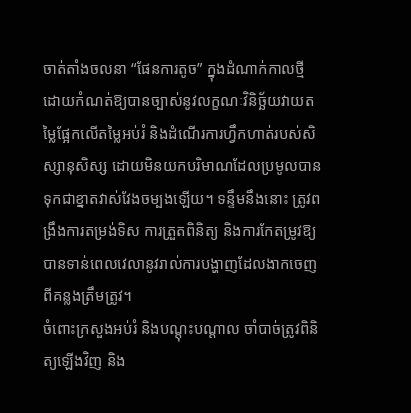ចាត់តាំងចលនា “ផែនការតូច” ក្នុងដំណាក់កាលថ្មី ដោយកំណត់ឱ្យបានច្បាស់នូវលក្ខណៈវិនិច្ឆ័យវាយតម្លៃផ្អែកលើតម្លៃអប់រំ និងដំណើរការហ្វឹកហាត់របស់សិស្សានុសិស្ស ដោយមិនយកបរិមាណដែលប្រមូលបានទុកជាខ្នាតវាស់វែងចម្បងឡើយ។ ទន្ទឹមនឹងនោះ ត្រូវពង្រឹងការតម្រង់ទិស ការត្រួតពិនិត្យ និងការកែតម្រូវឱ្យបានទាន់ពេលវេលានូវរាល់ការបង្ហាញដែលងាកចេញពីគន្លងត្រឹមត្រូវ។
ចំពោះក្រសួងអប់រំ និងបណ្តុះបណ្តាល ចាំបាច់ត្រូវពិនិត្យឡើងវិញ និង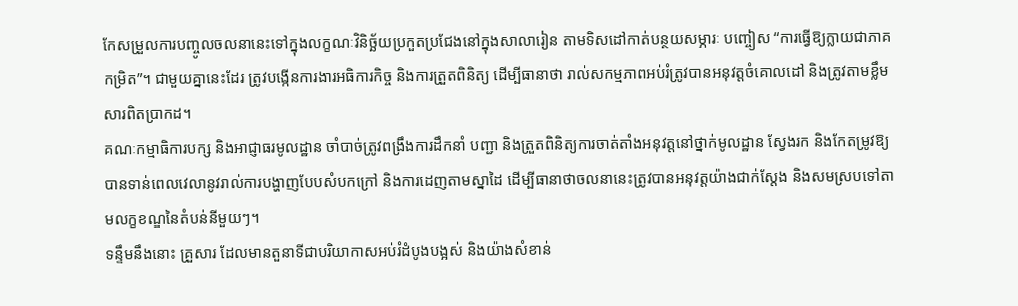កែសម្រួលការបញ្ចូលចលនានេះទៅក្នុងលក្ខណៈវិនិច្ឆ័យប្រកួតប្រជែងនៅក្នុងសាលារៀន តាមទិសដៅកាត់បន្ថយសម្ភារៈ បញ្ចៀស “ការធ្វើឱ្យក្លាយជាភាគកម្រិត”។ ជាមួយគ្នានេះដែរ ត្រូវបង្កើនការងារអធិការកិច្ច និងការត្រួតពិនិត្យ ដើម្បីធានាថា រាល់សកម្មភាពអប់រំត្រូវបានអនុវត្តចំគោលដៅ និងត្រូវតាមខ្លឹមសារពិតប្រាកដ។
គណៈកម្មាធិការបក្ស និងអាជ្ញាធរមូលដ្ឋាន ចាំបាច់ត្រូវពង្រឹងការដឹកនាំ បញ្ជា និងត្រួតពិនិត្យការចាត់តាំងអនុវត្តនៅថ្នាក់មូលដ្ឋាន ស្វែងរក និងកែតម្រូវឱ្យបានទាន់ពេលវេលានូវរាល់ការបង្ហាញបែបសំបកក្រៅ និងការដេញតាមស្នាដៃ ដើម្បីធានាថាចលនានេះត្រូវបានអនុវត្តយ៉ាងជាក់ស្តែង និងសមស្របទៅតាមលក្ខខណ្ឌនៃតំបន់នីមួយៗ។
ទន្ទឹមនឹងនោះ គ្រួសារ ដែលមានតួនាទីជាបរិយាកាសអប់រំដំបូងបង្អស់ និងយ៉ាងសំខាន់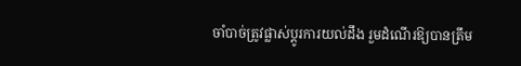ចាំបាច់ត្រូវផ្លាស់ប្តូរការយល់ដឹង រួមដំណើរឱ្យបានត្រឹម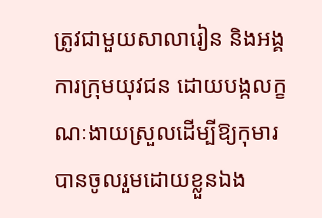ត្រូវជាមួយសាលារៀន និងអង្គការក្រុមយុវជន ដោយបង្កលក្ខណៈងាយស្រួលដើម្បីឱ្យកុមារបានចូលរួមដោយខ្លួនឯង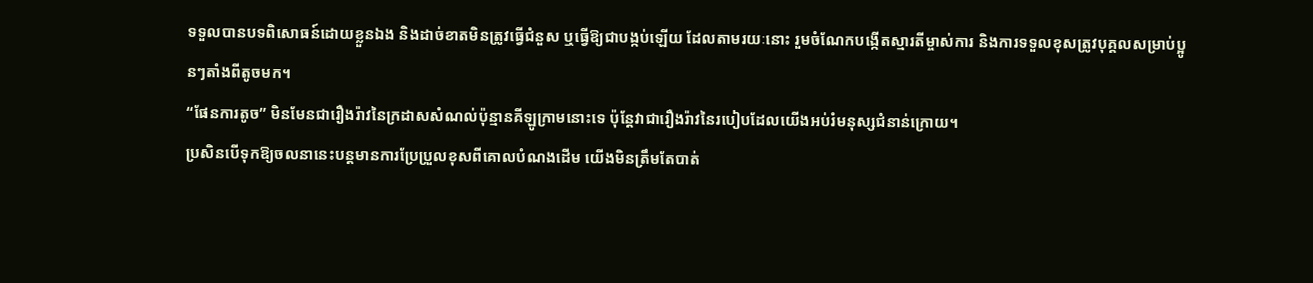ទទួលបានបទពិសោធន៍ដោយខ្លួនឯង និងដាច់ខាតមិនត្រូវធ្វើជំនួស ឬធ្វើឱ្យជាបង្កប់ឡើយ ដែលតាមរយៈនោះ រួមចំណែកបង្កើតស្មារតីម្ចាស់ការ និងការទទួលខុសត្រូវបុគ្គលសម្រាប់ប្អូនៗតាំងពីតូចមក។
“ផែនការតូច” មិនមែនជារឿងរ៉ាវនៃក្រដាសសំណល់ប៉ុន្មានគីឡូក្រាមនោះទេ ប៉ុន្តែវាជារឿងរ៉ាវនៃរបៀបដែលយើងអប់រំមនុស្សជំនាន់ក្រោយ។
ប្រសិនបើទុកឱ្យចលនានេះបន្តមានការប្រែប្រួលខុសពីគោលបំណងដើម យើងមិនត្រឹមតែបាត់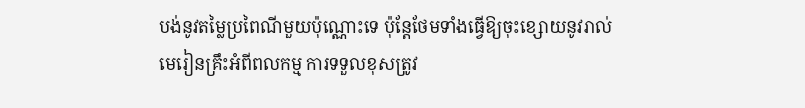បង់នូវតម្លៃប្រពៃណីមួយប៉ុណ្ណោះទេ ប៉ុន្តែថែមទាំងធ្វើឱ្យចុះខ្សោយនូវរាល់មេរៀនគ្រឹះអំពីពលកម្ម ការទទួលខុសត្រូវ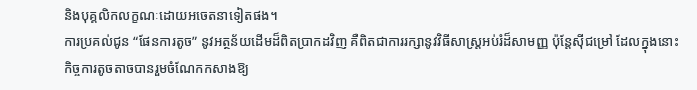និងបុគ្គលិកលក្ខណៈដោយអចេតនាទៀតផង។
ការប្រគល់ជូន “ផែនការតូច” នូវអត្ថន័យដើមដ៏ពិតប្រាកដវិញ គឺពិតជាការរក្សានូវវិធីសាស្ត្រអប់រំដ៏សាមញ្ញ ប៉ុន្តែស៊ីជម្រៅ ដែលក្នុងនោះកិច្ចការតូចតាចបានរួមចំណែកកសាងឱ្យ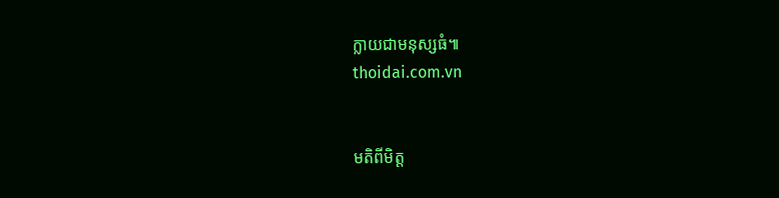ក្លាយជាមនុស្សធំ៕
thoidai.com.vn


មតិពីមិត្ត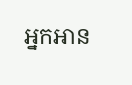អ្នកអាន